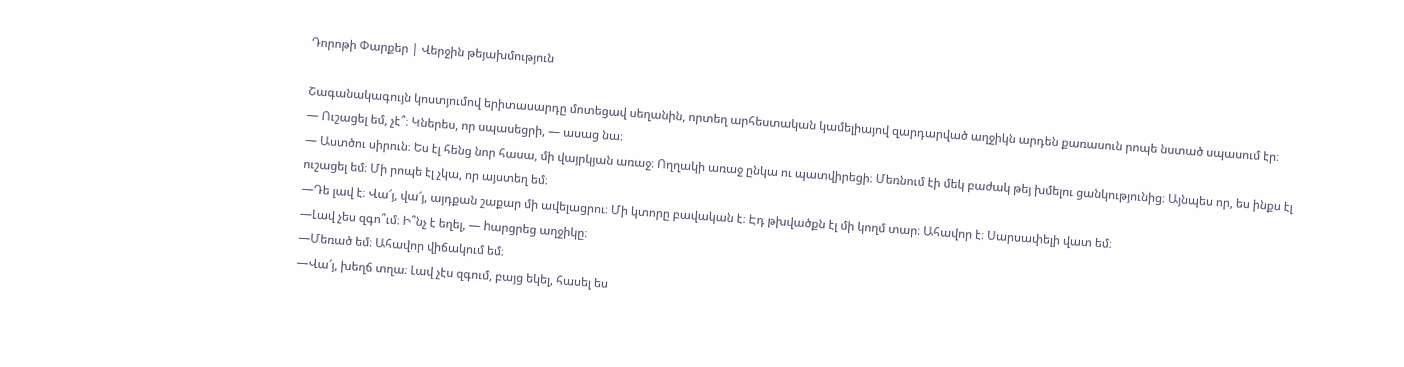Դորոթի Փարքեր | Վերջին թեյախմություն

Շագանակագույն կոստյումով երիտասարդը մոտեցավ սեղանին, որտեղ արհեստական կամելիայով զարդարված աղջիկն արդեն քառասուն րոպե նստած սպասում էր։
— Ուշացել եմ, չէ՞։ Կներես, որ սպասեցրի, — ասաց նա։
— Աստծու սիրուն։ Ես էլ հենց նոր հասա, մի վայրկյան առաջ։ Ողղակի առաջ ընկա ու պատվիրեցի։ Մեռնում էի մեկ բաժակ թեյ խմելու ցանկությունից։ Այնպես որ, ես ինքս էլ ուշացել եմ։ Մի րոպե էլ չկա, որ այստեղ եմ։
—Դե լավ է։ Վա՜յ, վա՜յ, այդքան շաքար մի ավելացրու։ Մի կտորը բավական է։ Էդ թխվածքն էլ մի կողմ տար։ Ահավոր է։ Սարսափելի վատ եմ։
—Լավ չես զգո՞ւմ։ Ի՞նչ է եղել, — hարցրեց աղջիկը։
—Մեռած եմ։ Ահավոր վիճակում եմ։
—Վա՜յ, խեղճ տղա։ Լավ չէս զգում, բայց եկել, հասել ես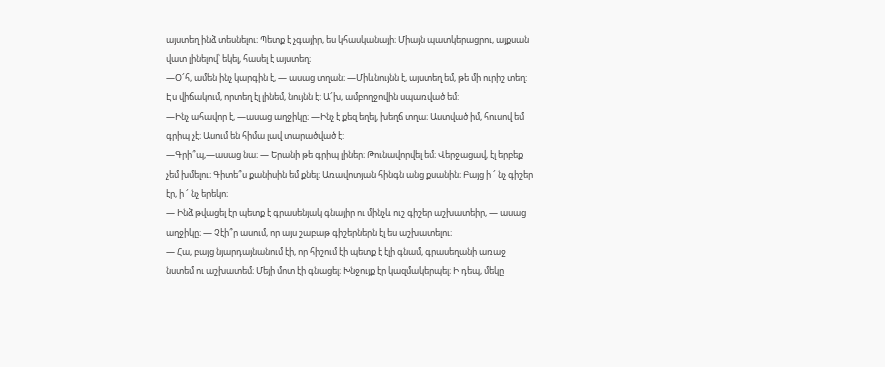այստեղ ինձ տեսնելու։ Պետք է չգայիր, ես կհասկանայի։ Միայն պատկերացրու, այքսան վատ լինելով՝ եկել, հասել է այստեղ։
—Օ՜հ, ամեն ինչ կարգին է, — ասաց տղան։ —Միևնույնն է, այստեղ եմ, թե մի ուրիշ տեղ: Էս վիճակում, որտեղ էլ լինեմ, նույնն է: Ա՜խ, ամբողջովին սպառված եմ:
—Ինչ ահավոր է, —ասաց աղջիկը։ —Ինչ է քեզ եղել, խեղճ տղա։ Աստված իմ, հուսով եմ գրիպ չէ։ Ասում են հիմա լավ տարածված է:
—Գրի՞պ,—ասաց նա։ — Երանի թե գրիպ լիներ։ Թունավորվել եմ։ Վերջացավ, էլ երբեք չեմ խմելու։ Գիտե՞ս քանիսին եմ քնել։ Առավոտյան հինգն անց քսանին։ Բայց ի ՜ նչ գիշեր էր, ի ՜ նչ երեկո։
— Ինձ թվացել էր պետք է գրասենյակ գնայիր ու մինչև ուշ գիշեր աշխատեիր, — ասաց աղջիկը։ — Չէի՞ր ասում, որ այս շաբաթ գիշերներն էլ ես աշխատելու։
— Հա, բայց նյարդայնանում էի, որ հիշում էի պետք է էլի գնամ, գրասեղանի առաջ նստեմ ու աշխատեմ։ Մեյի մոտ էի գնացել։ Խնջույք էր կազմակերպել։ Ի դեպ, մեկը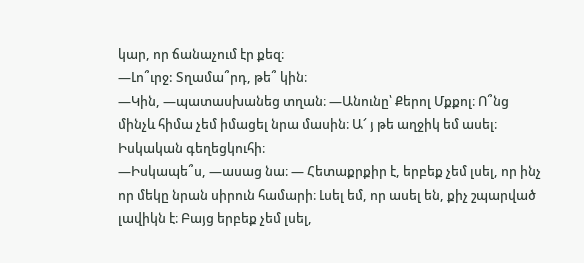կար, որ ճանաչում էր քեզ։
—Լո՞ւրջ: Տղամա՞րդ, թե՞ կին։
—Կին, —պատասխանեց տղան։ —Անունը՝ Քերոլ Մքքոլ։ Ո՞նց մինչև հիմա չեմ իմացել նրա մասին։ Ա՜ յ թե աղջիկ եմ ասել։ Իսկական գեղեցկուհի։
—Իսկապե՞ս, —ասաց նա։ — Հետաքրքիր է, երբեք չեմ լսել, որ ինչ որ մեկը նրան սիրուն համարի։ Լսել եմ, որ ասել են, քիչ շպարված լավիկն է։ Բայց երբեք չեմ լսել,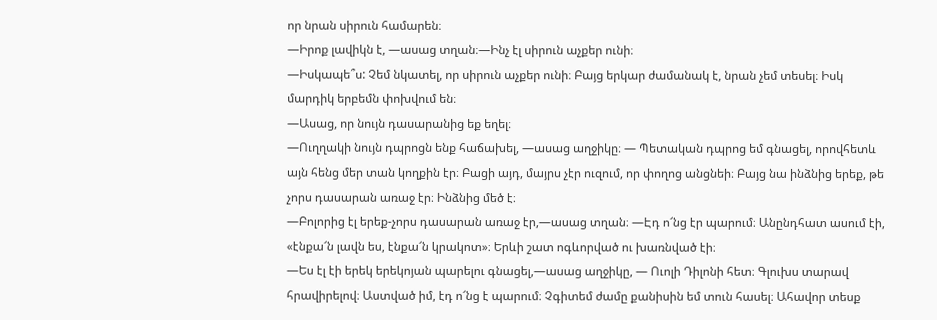որ նրան սիրուն համարեն։
—Իրոք լավիկն է, —ասաց տղան։—Ինչ էլ սիրուն աչքեր ունի։
—Իսկապե՞ս: Չեմ նկատել, որ սիրուն աչքեր ունի։ Բայց երկար ժամանակ է, նրան չեմ տեսել։ Իսկ մարդիկ երբեմն փոխվում են։
—Ասաց, որ նույն դասարանից եք եղել։
—Ուղղակի նույն դպրոցն ենք հաճախել, —ասաց աղջիկը։ — Պետական դպրոց եմ գնացել, որովհետև այն հենց մեր տան կողքին էր։ Բացի այդ, մայրս չէր ուզում, որ փողոց անցնեի։ Բայց նա ինձնից երեք, թե չորս դասարան առաջ էր։ Ինձնից մեծ է։
—Բոլորից էլ երեք-չորս դասարան առաջ էր,—ասաց տղան։ —Էդ ո՜նց էր պարում։ Անընդհատ ասում էի, «էնքա՜ն լավն ես, էնքա՜ն կրակոտ»։ Երևի շատ ոգևորված ու խառնված էի։
—Ես էլ էի երեկ երեկոյան պարելու գնացել,—ասաց աղջիկը, — Ուոլի Դիլոնի հետ։ Գլուխս տարավ հրավիրելով։ Աստված իմ, էդ ո՜նց է պարում։ Չգիտեմ ժամը քանիսին եմ տուն հասել։ Ահավոր տեսք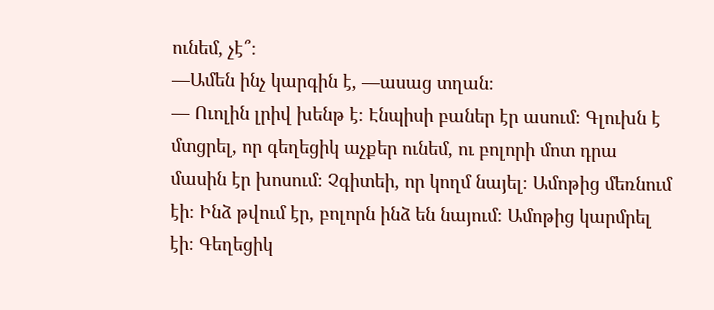ունեմ, չէ՞։
—Ամեն ինչ կարգին է, —ասաց տղան։
— Ուոլին լրիվ խենթ է։ Էնպիսի բաներ էր ասում։ Գլուխն է մտցրել, որ գեղեցիկ աչքեր ունեմ, ու բոլորի մոտ դրա մասին էր խոսում։ Չգիտեի, որ կողմ նայել։ Ամոթից մեռնում էի։ Ինձ թվում էր, բոլորն ինձ են նայում։ Ամոթից կարմրել էի։ Գեղեցիկ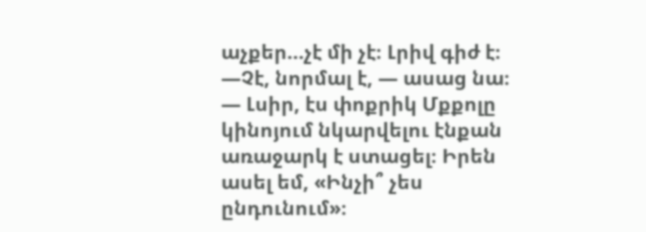աչքեր…չէ մի չէ։ Լրիվ գիժ է։
—Չէ, նորմալ է, — ասաց նա։ — Լսիր, էս փոքրիկ Մքքոլը կինոյում նկարվելու էնքան առաջարկ է ստացել։ Իրեն ասել եմ, «Ինչի՞ չես ընդունում»։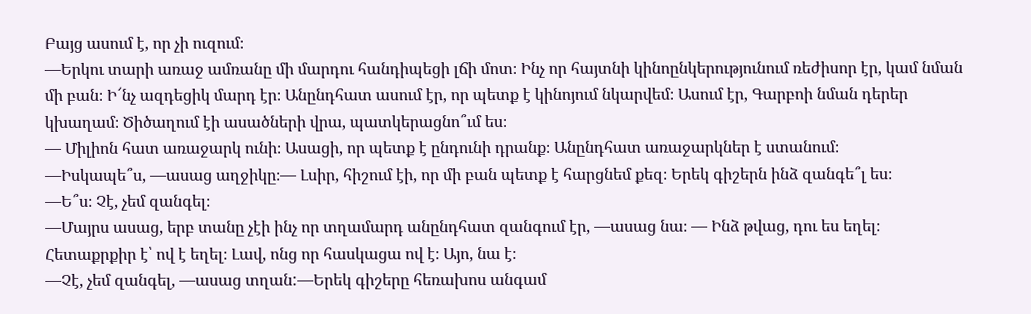Բայց ասում է, որ չի ուզում։
—Երկու տարի առաջ ամռանը մի մարդու հանդիպեցի լճի մոտ։ Ինչ որ հայտնի կինոընկերությունում ռեժիսոր էր, կամ նման մի բան։ Ի՜նչ ազդեցիկ մարդ էր։ Անընդհատ ասում էր, որ պետք է կինոյում նկարվեմ։ Ասում էր, Գարբոի նման դերեր կխաղամ։ Ծիծաղում էի ասածների վրա, պատկերացնո՞ւմ ես։
— Միլիոն հատ առաջարկ ունի։ Ասացի, որ պետք է ընդունի դրանք։ Անընդհատ առաջարկներ է ստանում։
—Իսկապե՞ս, —ասաց աղջիկը։— Լսիր, հիշում էի, որ մի բան պետք է հարցնեմ քեզ։ Երեկ գիշերն ինձ զանգե՞լ ես։
—Ե՞ս։ Չէ, չեմ զանգել։
—Մայրս ասաց, երբ տանը չէի ինչ որ տղամարդ անընդհատ զանգում էր, —ասաց նա։ — Ինձ թվաց, դու ես եղել։ Հետաքրքիր է՝ ով է եղել։ Լավ, ոնց որ հասկացա ով է։ Այո, նա է։
—Չէ, չեմ զանգել, —ասաց տղան:—Երեկ գիշերը հեռախոս անգամ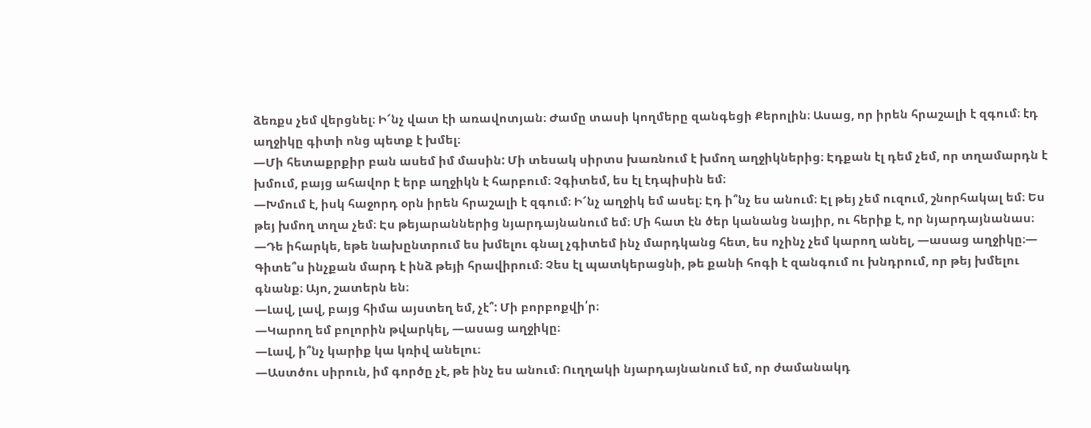ձեռքս չեմ վերցնել։ Ի՜նչ վատ էի առավոտյան։ Ժամը տասի կողմերը զանգեցի Քերոլին։ Ասաց, որ իրեն հրաշալի է զգում։ էդ աղջիկը գիտի ոնց պետք է խմել։
—Մի հետաքրքիր բան ասեմ իմ մասին: Մի տեսակ սիրտս խառնում է խմող աղջիկներից։ Էդքան էլ դեմ չեմ, որ տղամարդն է խմում, բայց ահավոր է երբ աղջիկն է հարբում։ Չգիտեմ, ես էլ էդպիսին եմ։
—Խմում է, իսկ հաջորդ օրն իրեն հրաշալի է զգում։ Ի՜նչ աղջիկ եմ ասել։ Էդ ի՞նչ ես անում։ Էլ թեյ չեմ ուզում, շնորհակալ եմ։ Ես թեյ խմող տղա չեմ։ Էս թեյարաններից նյարդայնանում եմ։ Մի հատ էն ծեր կանանց նայիր, ու հերիք է, որ նյարդայնանաս։
—Դե իհարկե, եթե նախընտրում ես խմելու գնալ չգիտեմ ինչ մարդկանց հետ, ես ոչինչ չեմ կարող անել, —ասաց աղջիկը։— Գիտե՞ս ինչքան մարդ է ինձ թեյի հրավիրում։ Չես էլ պատկերացնի, թե քանի հոգի է զանգում ու խնդրում, որ թեյ խմելու գնանք։ Այո, շատերն են։
—Լավ, լավ, բայց հիմա այստեղ եմ, չէ՞: Մի բորբոքվի՛ր։
—Կարող եմ բոլորին թվարկել, —ասաց աղջիկը։
—Լավ, ի՞նչ կարիք կա կռիվ անելու։
—Աստծու սիրուն, իմ գործը չէ, թե ինչ ես անում։ Ուղղակի նյարդայնանում եմ, որ ժամանակդ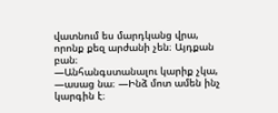վատնում ես մարդկանց վրա, որոնք քեզ արժանի չեն։ Այդքան բան։
—Անհանգստանալու կարիք չկա, —ասաց նա։ —Ինձ մոտ ամեն ինչ կարգին է։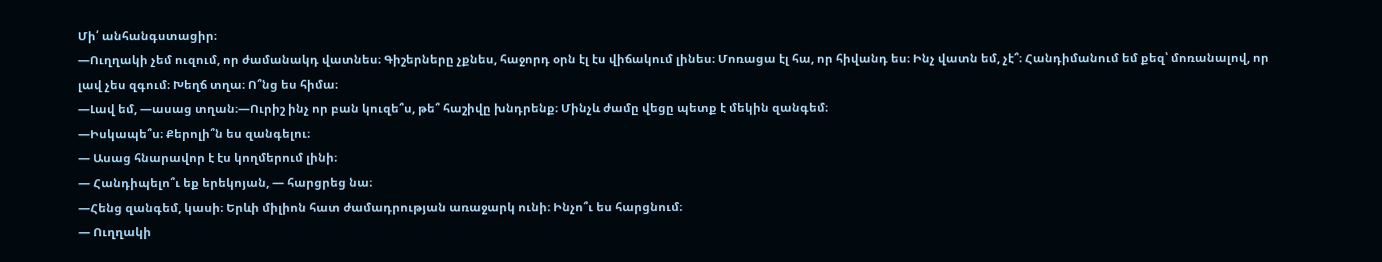Մի՛ անհանգստացիր։
—Ուղղակի չեմ ուզում, որ ժամանակդ վատնես։ Գիշերները չքնես, հաջորդ օրն էլ էս վիճակում լինես։ Մոռացա էլ հա, որ հիվանդ ես։ Ինչ վատն եմ, չէ՞։ Հանդիմանում եմ քեզ՝ մոռանալով, որ լավ չես զգում։ Խեղճ տղա։ Ո՞նց ես հիմա։
—Լավ եմ, —ասաց տղան։—Ուրիշ ինչ որ բան կուզե՞ս, թե՞ հաշիվը խնդրենք։ Մինչև ժամը վեցը պետք է մեկին զանգեմ։
—Իսկապե՞ս։ Քերոլի՞ն ես զանգելու։
— Ասաց հնարավոր է էս կողմերում լինի։
— Հանդիպելո՞ւ եք երեկոյան, — հարցրեց նա։
—Հենց զանգեմ, կասի։ Երևի միլիոն հատ ժամադրության առաջարկ ունի։ Ինչո՞ւ ես հարցնում։
— Ուղղակի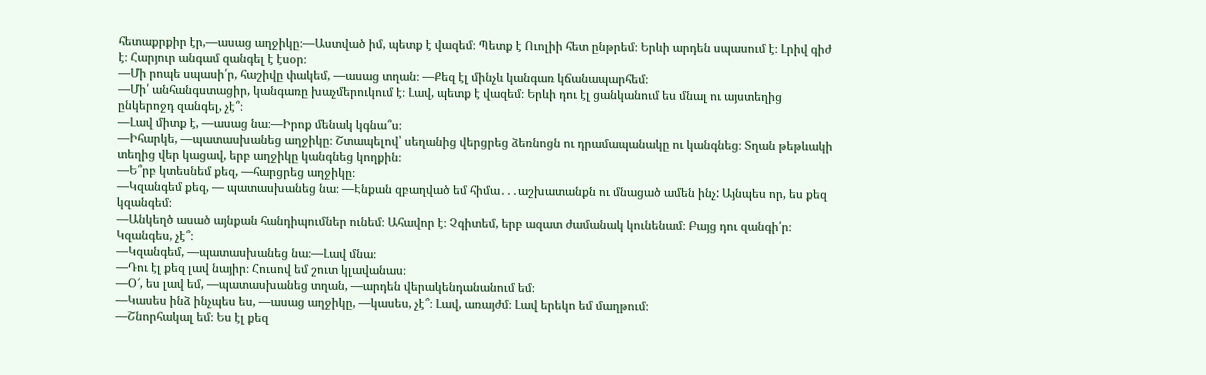հետաքրքիր էր,—ասաց աղջիկը։—Աստված իմ, պետք է վազեմ։ Պետք է Ուոլիի հետ ընթրեմ։ Երևի արդեն սպասում է։ Լրիվ գիժ է։ Հարյուր անգամ զանգել է էսօր։
—Մի րոպե սպասի՛ր, հաշիվը փակեմ, —ասաց տղան։ —Քեզ էլ մինչև կանգառ կճանապարհեմ։
—Մի՛ անհանգստացիր, կանգառը խաչմերուկում է։ Լավ, պետք է վազեմ։ Երևի դու էլ ցանկանում ես մնալ ու այստեղից ընկերոջդ զանգել, չէ՞։
—Լավ միտք է, —ասաց նա։—Իրոք մենակ կգնա՞ս։
—Իհարկե, —պատասխանեց աղջիկը։ Շտապելով՝ սեղանից վերցրեց ձեռնոցն ու դրամապանակը ու կանգնեց։ Տղան թեթևակի տեղից վեր կացավ, երբ աղջիկը կանգնեց կողքին։
—Ե՞րբ կտեսնեմ քեզ, —հարցրեց աղջիկը։
—Կզանգեմ քեզ, — պատասխանեց նա։ —Էնքան զբաղված եմ հիմա․․․աշխատանքն ու մնացած ամեն ինչ: Այնպես որ, ես քեզ կզանգեմ։
—Անկեղծ ասած այնքան հանդիպումներ ունեմ։ Ահավոր է։ Չգիտեմ, երբ ազատ ժամանակ կունենամ։ Բայց դու զանգի՛ր։ Կզանգես, չէ՞։
—Կզանգեմ, —պատասխանեց նա։—Լավ մնա։
—Դու էլ քեզ լավ նայիր։ Հուսով եմ շուտ կլավանաս։
—Օ՜, ես լավ եմ, —պատասխանեց տղան, —արդեն վերակենդանանում եմ։
—Կասես ինձ ինչպես ես, —ասաց աղջիկը, —կասես, չէ՞։ Լավ, առայժմ։ Լավ երեկո եմ մաղթում։
—Շնորհակալ եմ։ Ես էլ քեզ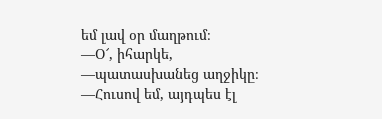եմ լավ օր մաղթում։
—Օ՜, իհարկե, —պատասխանեց աղջիկը։ —Հուսով եմ, այդպես էլ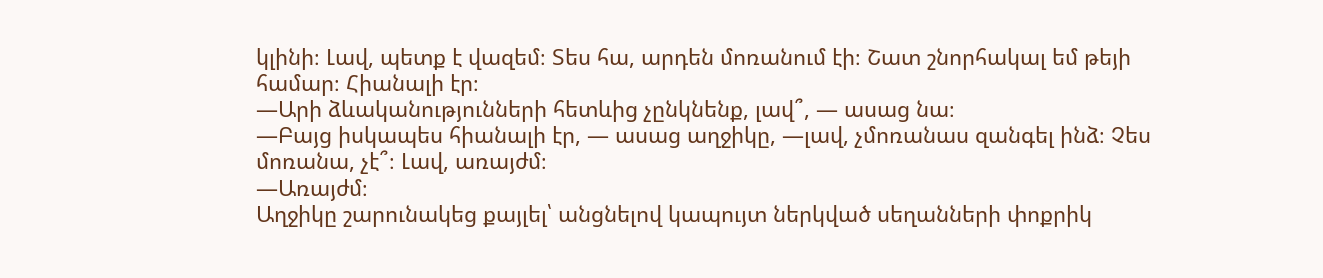կլինի։ Լավ, պետք է վազեմ։ Տես հա, արդեն մոռանում էի։ Շատ շնորհակալ եմ թեյի համար։ Հիանալի էր։
—Արի ձևականությունների հետևից չընկնենք, լավ՞, — ասաց նա։
—Բայց իսկապես հիանալի էր, — ասաց աղջիկը, —լավ, չմոռանաս զանգել ինձ։ Չես մոռանա, չէ՞։ Լավ, առայժմ։
—Առայժմ։
Աղջիկը շարունակեց քայլել՝ անցնելով կապույտ ներկված սեղանների փոքրիկ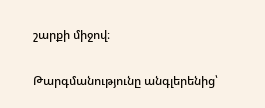շարքի միջով։

Թարգմանությունը անգլերենից՝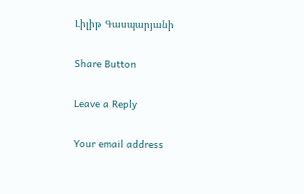Լիլիթ Գասպարյանի

Share Button

Leave a Reply

Your email address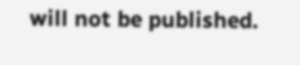will not be published.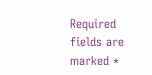Required fields are marked *